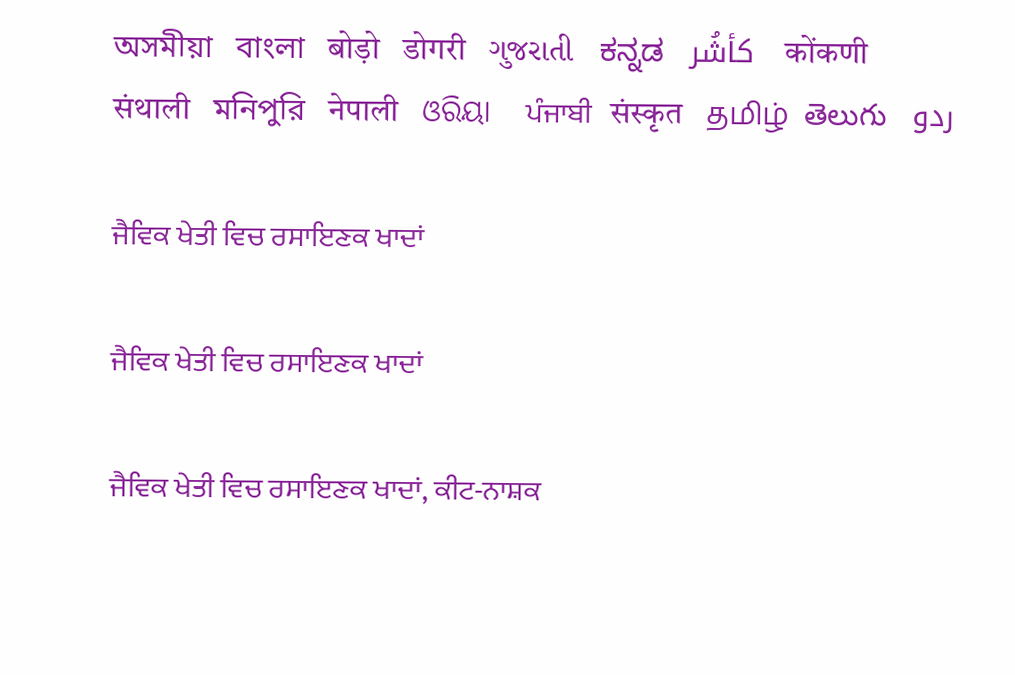অসমীয়া   বাংলা   बोड़ो   डोगरी   ગુજરાતી   ಕನ್ನಡ   كأشُر   कोंकणी   संथाली   মনিপুরি   नेपाली   ଓରିୟା   ਪੰਜਾਬੀ   संस्कृत   தமிழ்  తెలుగు   ردو

ਜੈਵਿਕ ਖੇਤੀ ਵਿਚ ਰਸਾਇਣਕ ਖਾਦਾਂ

ਜੈਵਿਕ ਖੇਤੀ ਵਿਚ ਰਸਾਇਣਕ ਖਾਦਾਂ

ਜੈਵਿਕ ਖੇਤੀ ਵਿਚ ਰਸਾਇਣਕ ਖਾਦਾਂ, ਕੀਟ-ਨਾਸ਼ਕ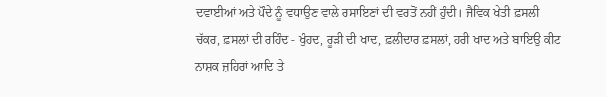ਦਵਾਈਆਂ ਅਤੇ ਪੌਦੇ ਨੂੰ ਵਧਾਉਣ ਵਾਲੇ ਰਸਾਇਣਾਂ ਦੀ ਵਰਤੋਂ ਨਹੀਂ ਹੁੰਦੀ। ਜੈਵਿਕ ਖੇਤੀ ਫ਼ਸਲੀ ਚੱਕਰ, ਫ਼ਸਲਾਂ ਦੀ ਰਹਿੰਦ - ਖੁੰਹਦ, ਰੂੜੀ ਦੀ ਖਾਦ, ਫ਼ਲੀਦਾਰ ਫ਼ਸਲਾਂ, ਹਰੀ ਖਾਦ ਅਤੇ ਬਾਇਉ ਕੀਟ ਨਾਸ਼ਕ ਜ਼ਹਿਰਾਂ ਆਦਿ ਤੇ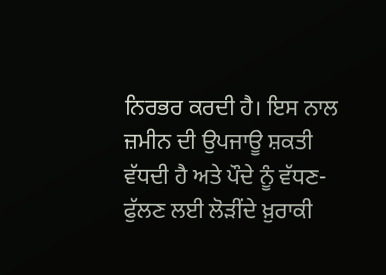ਨਿਰਭਰ ਕਰਦੀ ਹੈ। ਇਸ ਨਾਲ ਜ਼ਮੀਨ ਦੀ ਉਪਜਾਊ ਸ਼ਕਤੀ ਵੱਧਦੀ ਹੈ ਅਤੇ ਪੌਦੇ ਨੂੰ ਵੱਧਣ-ਫੁੱਲਣ ਲਈ ਲੋੜੀਂਦੇ ਖ਼ੁਰਾਕੀ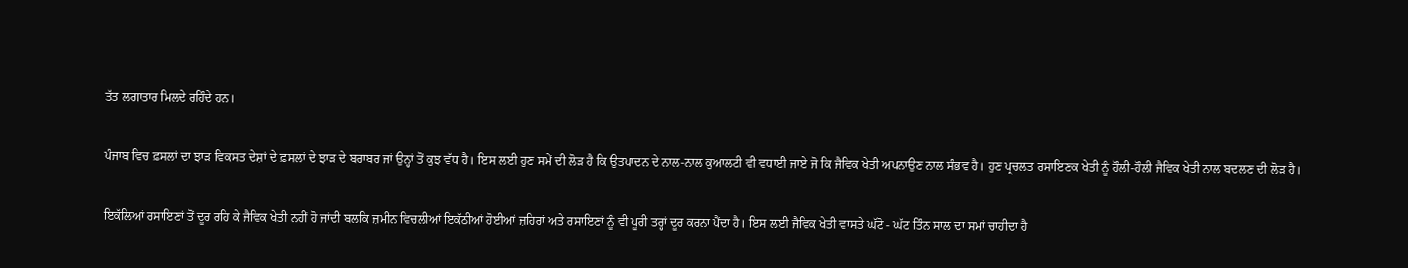ਤੱਤ ਲਗਾਤਾਰ ਮਿਲਦੇ ਰਹਿੰਦੇ ਹਨ।

ਪੰਜਾਬ ਵਿਚ ਫ਼ਸਲਾਂ ਦਾ ਝਾੜ ਵਿਕਸਤ ਦੇਸ਼ਾਂ ਦੇ ਫ਼ਸਲਾਂ ਦੇ ਝਾੜ ਦੇ ਬਰਾਬਰ ਜਾਂ ਉਨ੍ਹਾਂ ਤੋਂ ਕੁਝ ਵੱਧ ਹੈ। ਇਸ ਲਈ ਹੁਣ ਸਮੇਂ ਦੀ ਲੋੜ ਹੈ ਕਿ ਉਤਪਾਦਨ ਦੇ ਨਾਲ-ਨਾਲ ਕੁਆਲਟੀ ਵੀ ਵਧਾਈ ਜਾਏ ਜੋ ਕਿ ਜੈਵਿਕ ਖੇਤੀ ਅਪਨਾਉਣ ਨਾਲ ਸੰਭਵ ਹੈ। ਹੁਣ ਪ੍ਰਚਲਤ ਰਸਾਇਣਕ ਖੇਤੀ ਨੂੰ ਹੌਲੀ-ਹੌਲੀ ਜੈਵਿਕ ਖੇਤੀ ਨਾਲ ਬਦਲਣ ਦੀ ਲੋੜ ਹੈ।

ਇਕੱਲਿਆਂ ਰਸਾਇਣਾਂ ਤੋਂ ਦੂਰ ਰਹਿ ਕੇ ਜੈਵਿਕ ਖੇਤੀ ਨਹੀਂ ਹੋ ਜਾਂਦੀ ਬਲਕਿ ਜ਼ਮੀਨ ਵਿਚਲੀਆਂ ਇਕੱਠੀਆਂ ਹੋਈਆਂ ਜ਼ਹਿਰਾਂ ਅਤੇ ਰਸਾਇਣਾਂ ਨੂੰ ਵੀ ਪੂਰੀ ਤਰ੍ਹਾਂ ਦੂਰ ਕਰਨਾ ਪੈਂਦਾ ਹੈ। ਇਸ ਲਈ ਜੈਵਿਕ ਖੇਤੀ ਵਾਸਤੇ ਘੱਟੋ - ਘੱਟ ਤਿੰਨ ਸਾਲ ਦਾ ਸਮਾਂ ਚਾਹੀਦਾ ਹੈ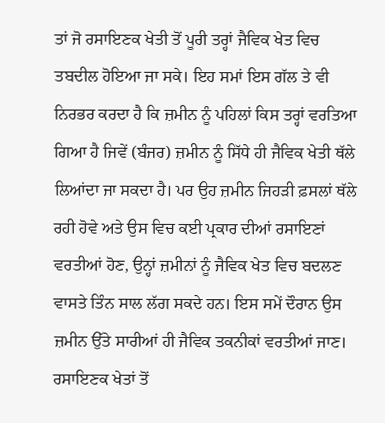ਤਾਂ ਜੋ ਰਸਾਇਣਕ ਖੇਤੀ ਤੋਂ ਪੂਰੀ ਤਰ੍ਹਾਂ ਜੈਵਿਕ ਖੇਤ ਵਿਚ ਤਬਦੀਲ ਹੋਇਆ ਜਾ ਸਕੇ। ਇਹ ਸਮਾਂ ਇਸ ਗੱਲ ਤੇ ਵੀ ਨਿਰਭਰ ਕਰਦਾ ਹੈ ਕਿ ਜ਼ਮੀਨ ਨੂੰ ਪਹਿਲਾਂ ਕਿਸ ਤਰ੍ਹਾਂ ਵਰਤਿਆ ਗਿਆ ਹੈ ਜਿਵੇਂ (ਬੰਜਰ) ਜ਼ਮੀਨ ਨੂੰ ਸਿੱਧੇ ਹੀ ਜੈਵਿਕ ਖੇਤੀ ਥੱਲੇ ਲਿਆਂਦਾ ਜਾ ਸਕਦਾ ਹੈ। ਪਰ ਉਹ ਜ਼ਮੀਨ ਜਿਹੜੀ ਫ਼ਸਲਾਂ ਥੱਲੇ ਰਹੀ ਹੋਵੇ ਅਤੇ ਉਸ ਵਿਚ ਕਈ ਪ੍ਰਕਾਰ ਦੀਆਂ ਰਸਾਇਣਾਂ ਵਰਤੀਆਂ ਹੋਣ, ਉਨ੍ਹਾਂ ਜ਼ਮੀਨਾਂ ਨੂੰ ਜੈਵਿਕ ਖੇਤ ਵਿਚ ਬਦਲਣ ਵਾਸਤੇ ਤਿੰਨ ਸਾਲ ਲੱਗ ਸਕਦੇ ਹਨ। ਇਸ ਸਮੇਂ ਦੌਰਾਨ ਉਸ ਜ਼ਮੀਨ ਉੱਤੇ ਸਾਰੀਆਂ ਹੀ ਜੈਵਿਕ ਤਕਨੀਕਾਂ ਵਰਤੀਆਂ ਜਾਣ। ਰਸਾਇਣਕ ਖੇਤਾਂ ਤੋਂ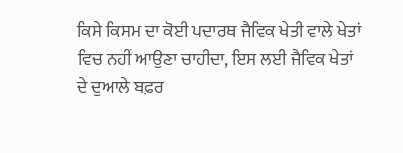ਕਿਸੇ ਕਿਸਮ ਦਾ ਕੋਈ ਪਦਾਰਥ ਜੈਵਿਕ ਖੇਤੀ ਵਾਲੇ ਖੇਤਾਂ ਵਿਚ ਨਹੀਂ ਆਉਣਾ ਚਾਹੀਦਾ, ਇਸ ਲਈ ਜੈਵਿਕ ਖੇਤਾਂ ਦੇ ਦੁਆਲੇ ਬਫ਼ਰ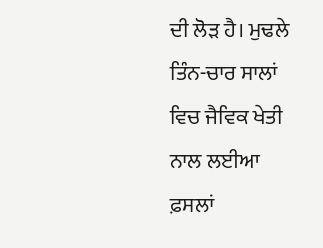ਦੀ ਲੋੜ ਹੈ। ਮੁਢਲੇ ਤਿੰਨ-ਚਾਰ ਸਾਲਾਂ ਵਿਚ ਜੈਵਿਕ ਖੇਤੀ ਨਾਲ ਲਈਆ ਫ਼ਸਲਾਂ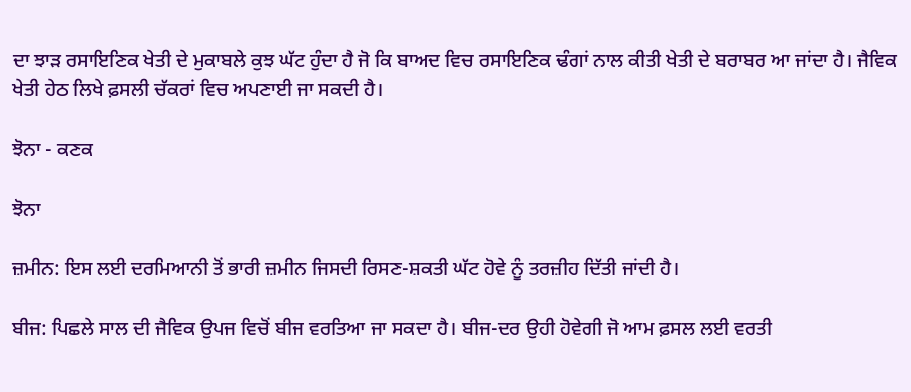ਦਾ ਝਾੜ ਰਸਾਇਣਿਕ ਖੇਤੀ ਦੇ ਮੁਕਾਬਲੇ ਕੁਝ ਘੱਟ ਹੁੰਦਾ ਹੈ ਜੋ ਕਿ ਬਾਅਦ ਵਿਚ ਰਸਾਇਣਿਕ ਢੰਗਾਂ ਨਾਲ ਕੀਤੀ ਖੇਤੀ ਦੇ ਬਰਾਬਰ ਆ ਜਾਂਦਾ ਹੈ। ਜੈਵਿਕ ਖੇਤੀ ਹੇਠ ਲਿਖੇ ਫ਼ਸਲੀ ਚੱਕਰਾਂ ਵਿਚ ਅਪਣਾਈ ਜਾ ਸਕਦੀ ਹੈ।

ਝੋਨਾ - ਕਣਕ

ਝੋਨਾ

ਜ਼ਮੀਨ: ਇਸ ਲਈ ਦਰਮਿਆਨੀ ਤੋਂ ਭਾਰੀ ਜ਼ਮੀਨ ਜਿਸਦੀ ਰਿਸਣ-ਸ਼ਕਤੀ ਘੱਟ ਹੋਵੇ ਨੂੰ ਤਰਜ਼ੀਹ ਦਿੱਤੀ ਜਾਂਦੀ ਹੈ।

ਬੀਜ: ਪਿਛਲੇ ਸਾਲ ਦੀ ਜੈਵਿਕ ਉਪਜ ਵਿਚੋਂ ਬੀਜ ਵਰਤਿਆ ਜਾ ਸਕਦਾ ਹੈ। ਬੀਜ-ਦਰ ਉਹੀ ਹੋਵੇਗੀ ਜੋ ਆਮ ਫ਼ਸਲ ਲਈ ਵਰਤੀ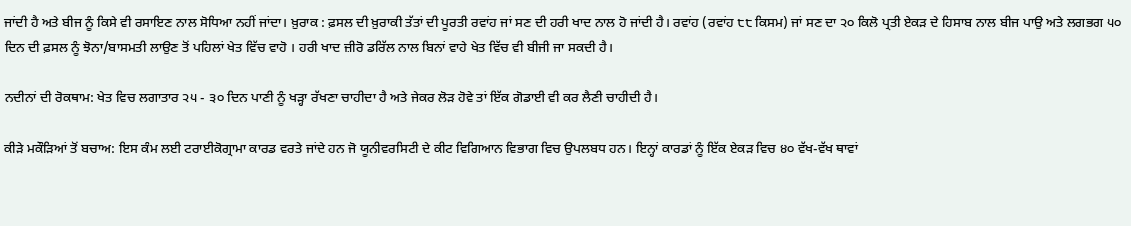ਜਾਂਦੀ ਹੈ ਅਤੇ ਬੀਜ ਨੂੰ ਕਿਸੇ ਵੀ ਰਸਾਇਣ ਨਾਲ ਸੋਧਿਆ ਨਹੀਂ ਜਾਂਦਾ। ਖ਼ੁਰਾਕ : ਫ਼ਸਲ ਦੀ ਖ਼ੁਰਾਕੀ ਤੱਤਾਂ ਦੀ ਪੂਰਤੀ ਰਵਾਂਹ ਜਾਂ ਸਣ ਦੀ ਹਰੀ ਖਾਦ ਨਾਲ ਹੋ ਜਾਂਦੀ ਹੈ। ਰਵਾਂਹ (ਰਵਾਂਹ ੮੮ ਕਿਸਮ) ਜਾਂ ਸਣ ਦਾ ੨੦ ਕਿਲੋ ਪ੍ਰਤੀ ਏਕੜ ਦੇ ਹਿਸਾਬ ਨਾਲ ਬੀਜ ਪਾਉ ਅਤੇ ਲਗਭਗ ੫੦ ਦਿਨ ਦੀ ਫ਼ਸਲ ਨੂੰ ਝੋਨਾ/ਬਾਸਮਤੀ ਲਾਉਣ ਤੋਂ ਪਹਿਲਾਂ ਖੇਤ ਵਿੱਚ ਵਾਹੋ । ਹਰੀ ਖਾਦ ਜ਼ੀਰੋ ਡਰਿੱਲ ਨਾਲ ਬਿਨਾਂ ਵਾਹੇ ਖੇਤ ਵਿੱਚ ਵੀ ਬੀਜੀ ਜਾ ਸਕਦੀ ਹੈ।

ਨਦੀਨਾਂ ਦੀ ਰੋਕਥਾਮ: ਖੇਤ ਵਿਚ ਲਗਾਤਾਰ ੨੫ - ੩੦ ਦਿਨ ਪਾਣੀ ਨੂੰ ਖੜ੍ਹਾ ਰੱਖਣਾ ਚਾਹੀਦਾ ਹੈ ਅਤੇ ਜੇਕਰ ਲੋੜ ਹੋਵੇ ਤਾਂ ਇੱਕ ਗੋਡਾਈ ਵੀ ਕਰ ਲੈਣੀ ਚਾਹੀਦੀ ਹੈ।

ਕੀੜੇ ਮਕੌੜਿਆਂ ਤੋਂ ਬਚਾਅ: ਇਸ ਕੰਮ ਲਈ ਟਰਾਈਕੋਗ੍ਰਾਮਾ ਕਾਰਡ ਵਰਤੇ ਜਾਂਦੇ ਹਨ ਜੋ ਯੂਨੀਵਰਸਿਟੀ ਦੇ ਕੀਟ ਵਿਗਿਆਨ ਵਿਭਾਗ ਵਿਚ ਉਪਲਬਧ ਹਨ। ਇਨ੍ਹਾਂ ਕਾਰਡਾਂ ਨੂੰ ਇੱਕ ਏਕੜ ਵਿਚ ੪੦ ਵੱਖ-ਵੱਖ ਥਾਵਾਂ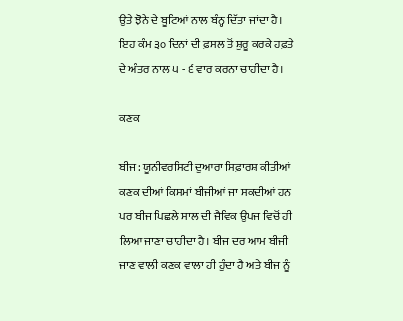ਉਤੇ ਝੋਨੇ ਦੇ ਬੂਟਿਆਂ ਨਾਲ ਬੰਨ੍ਹ ਦਿੱਤਾ ਜਾਂਦਾ ਹੈ। ਇਹ ਕੰਮ ੩੦ ਦਿਨਾਂ ਦੀ ਫ਼ਸਲ ਤੋਂ ਸ਼ੁਰੂ ਕਰਕੇ ਹਫ਼ਤੇ ਦੇ ਅੰਤਰ ਨਾਲ ੫ - ੬ ਵਾਰ ਕਰਨਾ ਚਾਹੀਦਾ ਹੈ।

ਕਣਕ

ਬੀਜ: ਯੂਨੀਵਰਸਿਟੀ ਦੁਆਰਾ ਸਿਫ਼ਾਰਸ਼ ਕੀਤੀਆਂ ਕਣਕ ਦੀਆਂ ਕਿਸਮਾਂ ਬੀਜੀਆਂ ਜਾ ਸਕਦੀਆਂ ਹਨ ਪਰ ਬੀਜ ਪਿਛਲੇ ਸਾਲ ਦੀ ਜੈਵਿਕ ਉਪਜ ਵਿਚੋਂ ਹੀ ਲਿਆ ਜਾਣਾ ਚਾਹੀਦਾ ਹੈ। ਬੀਜ ਦਰ ਆਮ ਬੀਜੀ ਜਾਣ ਵਾਲੀ ਕਣਕ ਵਾਲਾ ਹੀ ਹੁੰਦਾ ਹੈ ਅਤੇ ਬੀਜ ਨੂੰ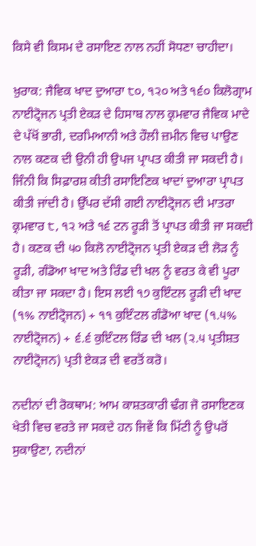ਕਿਸੇ ਵੀ ਕਿਸਮ ਦੇ ਰਸਾਇਣ ਨਾਲ ਨਹੀਂ ਸੋਧਣਾ ਚਾਹੀਦਾ।

ਖ਼ੁਰਾਕ: ਜੈਵਿਕ ਖਾਦ ਦੁਆਰਾ ੮੦, ੧੨੦ ਅਤੇ ੧੬੦ ਕਿਲੋਗ੍ਰਾਮ ਨਾਈਟ੍ਰੋਜਨ ਪ੍ਰਤੀ ਏਕੜ ਦੇ ਹਿਸਾਬ ਨਾਲ ਕ੍ਰਮਵਾਰ ਜੈਵਿਕ ਮਾਦੇ ਦੇ ਪੱਖੋਂ ਭਾਰੀ, ਦਰਮਿਆਨੀ ਅਤੇ ਹੌਲੀ ਜ਼ਮੀਨ ਵਿਚ ਪਾਉਣ ਨਾਲ ਕਣਕ ਦੀ ਉਨੀ ਹੀ ਉਪਜ ਪ੍ਰਾਪਤ ਕੀਤੀ ਜਾ ਸਕਦੀ ਹੈ। ਜਿੰਨੀ ਕਿ ਸਿਫ਼ਾਰਸ਼ ਕੀਤੀ ਰਸਾਇਣਿਕ ਖਾਦਾਂ ਦੁਆਰਾ ਪ੍ਰਾਪਤ ਕੀਤੀ ਜਾਂਦੀ ਹੈ। ਉੱਪਰ ਦੱਸੀ ਗਈ ਨਾਈਟ੍ਰੋਜਨ ਦੀ ਮਾਤਰਾ ਕ੍ਰਮਵਾਰ ੮, ੧੨ ਅਤੇ ੧੬ ਟਨ ਰੂੜੀ ਤੋਂ ਪ੍ਰਾਪਤ ਕੀਤੀ ਜਾ ਸਕਦੀ ਹੈ। ਕਣਕ ਦੀ ੫੦ ਕਿਲੋ ਨਾਈਟ੍ਰੋਜਨ ਪ੍ਰਤੀ ਏਕੜ ਦੀ ਲੋੜ ਨੂੰ ਰੂੜੀ, ਗੰਡੋਆ ਖਾਦ ਅਤੇ ਰਿੰਡ ਦੀ ਖਲ ਨੂੰ ਵਰਤ ਕੇ ਵੀ ਪੂਰਾ ਕੀਤਾ ਜਾ ਸਕਦਾ ਹੈ। ਇਸ ਲਈ ੧੭ ਕੁਇੰਟਲ ਰੂੜੀ ਦੀ ਖਾਦ (੧% ਨਾਈਟ੍ਰੋਜਨ) + ੧੧ ਕੁਇੰਟਲ ਗੰਡੋਆ ਖਾਦ (੧.੫% ਨਾਈਟ੍ਰੋਜਨ) + ੬.੬ ਕੁਇੰਟਲ ਰਿੰਡ ਦੀ ਖਲ (੨.੫ ਪ੍ਰਤੀਸ਼ਤ ਨਾਈਟ੍ਰੋਜਨ) ਪ੍ਰਤੀ ਏਕੜ ਦੀ ਵਰਤੋਂ ਕਰੋ।

ਨਦੀਨਾਂ ਦੀ ਰੋਕਥਾਮ: ਆਮ ਕਾਸ਼ਤਕਾਰੀ ਢੰਗ ਜੋ ਰਸਾਇਣਕ ਖੇਤੀ ਵਿਚ ਵਰਤੇ ਜਾ ਸਕਦੇ ਹਨ ਜਿਵੇਂ ਕਿ ਮਿੱਟੀ ਨੂੰ ਉਪਰੋਂ ਸੁਕਾਉਣਾ, ਨਦੀਨਾਂ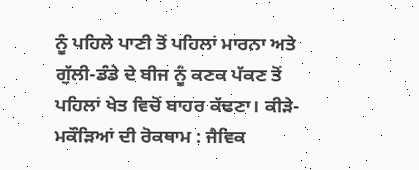ਨੂੰ ਪਹਿਲੇ ਪਾਣੀ ਤੋਂ ਪਹਿਲਾਂ ਮਾਰਨਾ ਅਤੇ ਗੁੱਲੀ-ਡੰਡੇ ਦੇ ਬੀਜ ਨੂੰ ਕਣਕ ਪੱਕਣ ਤੋਂ ਪਹਿਲਾਂ ਖੇਤ ਵਿਚੋਂ ਬਾਹਰ ਕੱਢਣਾ। ਕੀੜੇ-ਮਕੌੜਿਆਂ ਦੀ ਰੋਕਥਾਮ : ਜੈਵਿਕ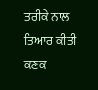ਤਰੀਕੇ ਨਾਲ ਤਿਆਰ ਕੀਤੀ ਕਣਕ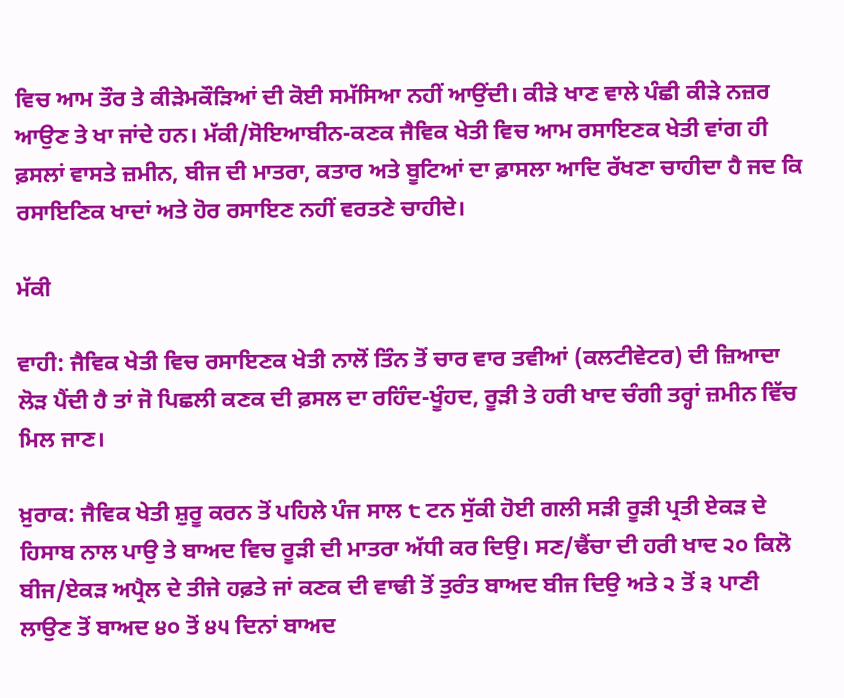ਵਿਚ ਆਮ ਤੌਰ ਤੇ ਕੀੜੇਮਕੌੜਿਆਂ ਦੀ ਕੋਈ ਸਮੱਸਿਆ ਨਹੀਂ ਆਉਂਦੀ। ਕੀੜੇ ਖਾਣ ਵਾਲੇ ਪੰਛੀ ਕੀੜੇ ਨਜ਼ਰ ਆਉਣ ਤੇ ਖਾ ਜਾਂਦੇ ਹਨ। ਮੱਕੀ/ਸੋਇਆਬੀਨ-ਕਣਕ ਜੈਵਿਕ ਖੇਤੀ ਵਿਚ ਆਮ ਰਸਾਇਣਕ ਖੇਤੀ ਵਾਂਗ ਹੀ ਫ਼ਸਲਾਂ ਵਾਸਤੇ ਜ਼ਮੀਨ, ਬੀਜ ਦੀ ਮਾਤਰਾ, ਕਤਾਰ ਅਤੇ ਬੂਟਿਆਂ ਦਾ ਫ਼ਾਸਲਾ ਆਦਿ ਰੱਖਣਾ ਚਾਹੀਦਾ ਹੈ ਜਦ ਕਿ ਰਸਾਇਣਿਕ ਖਾਦਾਂ ਅਤੇ ਹੋਰ ਰਸਾਇਣ ਨਹੀਂ ਵਰਤਣੇ ਚਾਹੀਦੇ।

ਮੱਕੀ

ਵਾਹੀ: ਜੈਵਿਕ ਖੇਤੀ ਵਿਚ ਰਸਾਇਣਕ ਖੇਤੀ ਨਾਲੋਂ ਤਿੰਨ ਤੋਂ ਚਾਰ ਵਾਰ ਤਵੀਆਂ (ਕਲਟੀਵੇਟਰ) ਦੀ ਜ਼ਿਆਦਾ ਲੋੜ ਪੈਂਦੀ ਹੈ ਤਾਂ ਜੋ ਪਿਛਲੀ ਕਣਕ ਦੀ ਫ਼ਸਲ ਦਾ ਰਹਿੰਦ-ਖੂੰਹਦ, ਰੂੜੀ ਤੇ ਹਰੀ ਖਾਦ ਚੰਗੀ ਤਰ੍ਹਾਂ ਜ਼ਮੀਨ ਵਿੱਚ ਮਿਲ ਜਾਣ।

ਖ਼ੁਰਾਕ: ਜੈਵਿਕ ਖੇਤੀ ਸ਼ੁਰੂ ਕਰਨ ਤੋਂ ਪਹਿਲੇ ਪੰਜ ਸਾਲ ੮ ਟਨ ਸੁੱਕੀ ਹੋਈ ਗਲੀ ਸੜੀ ਰੂੜੀ ਪ੍ਰਤੀ ਏਕੜ ਦੇ ਹਿਸਾਬ ਨਾਲ ਪਾਉ ਤੇ ਬਾਅਦ ਵਿਚ ਰੂੜੀ ਦੀ ਮਾਤਰਾ ਅੱਧੀ ਕਰ ਦਿਉ। ਸਣ/ਢੈਂਚਾ ਦੀ ਹਰੀ ਖਾਦ ੨੦ ਕਿਲੋ ਬੀਜ/ਏਕੜ ਅਪ੍ਰੈਲ ਦੇ ਤੀਜੇ ਹਫ਼ਤੇ ਜਾਂ ਕਣਕ ਦੀ ਵਾਢੀ ਤੋਂ ਤੁਰੰਤ ਬਾਅਦ ਬੀਜ ਦਿਉ ਅਤੇ ੨ ਤੋਂ ੩ ਪਾਣੀ ਲਾਉਣ ਤੋਂ ਬਾਅਦ ੪੦ ਤੋਂ ੪੫ ਦਿਨਾਂ ਬਾਅਦ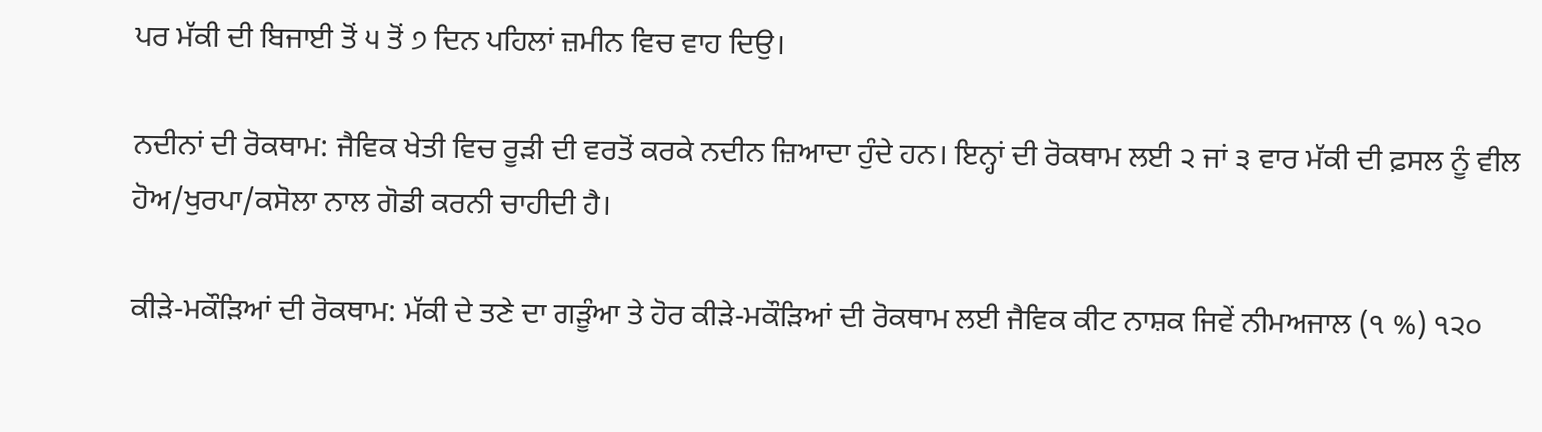ਪਰ ਮੱਕੀ ਦੀ ਬਿਜਾਈ ਤੋਂ ੫ ਤੋਂ ੭ ਦਿਨ ਪਹਿਲਾਂ ਜ਼ਮੀਨ ਵਿਚ ਵਾਹ ਦਿਉ।

ਨਦੀਨਾਂ ਦੀ ਰੋਕਥਾਮ: ਜੈਵਿਕ ਖੇਤੀ ਵਿਚ ਰੂੜੀ ਦੀ ਵਰਤੋਂ ਕਰਕੇ ਨਦੀਨ ਜ਼ਿਆਦਾ ਹੁੰਦੇ ਹਨ। ਇਨ੍ਹਾਂ ਦੀ ਰੋਕਥਾਮ ਲਈ ੨ ਜਾਂ ੩ ਵਾਰ ਮੱਕੀ ਦੀ ਫ਼ਸਲ ਨੂੰ ਵੀਲ ਹੋਅ/ਖੁਰਪਾ/ਕਸੋਲਾ ਨਾਲ ਗੋਡੀ ਕਰਨੀ ਚਾਹੀਦੀ ਹੈ।

ਕੀੜੇ-ਮਕੌੜਿਆਂ ਦੀ ਰੋਕਥਾਮ: ਮੱਕੀ ਦੇ ਤਣੇ ਦਾ ਗੜੂੰਆ ਤੇ ਹੋਰ ਕੀੜੇ-ਮਕੌੜਿਆਂ ਦੀ ਰੋਕਥਾਮ ਲਈ ਜੈਵਿਕ ਕੀਟ ਨਾਸ਼ਕ ਜਿਵੇਂ ਨੀਮਅਜਾਲ (੧ %) ੧੨੦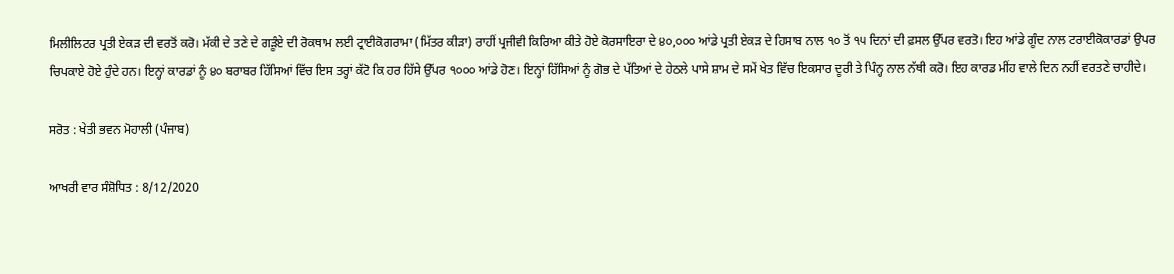ਮਿਲੀਲਿਟਰ ਪ੍ਰਤੀ ਏਕੜ ਦੀ ਵਰਤੋਂ ਕਰੋ। ਮੱਕੀ ਦੇ ਤਣੇ ਦੇ ਗੜੂੰਏ ਦੀ ਰੋਕਥਾਮ ਲਈ ਟ੍ਰਾਈਕੋਗਰਾਮਾ (ਮਿੱਤਰ ਕੀੜਾ) ਰਾਹੀਂ ਪ੍ਰਜੀਵੀ ਕਿਰਿਆ ਕੀਤੇ ਹੋਏ ਕੋਰਸਾਇਰਾ ਦੇ ੪੦,੦੦੦ ਆਂਡੇ ਪ੍ਰਤੀ ਏਕੜ ਦੇ ਹਿਸਾਬ ਨਾਲ ੧੦ ਤੋਂ ੧੫ ਦਿਨਾਂ ਦੀ ਫ਼ਸਲ ਉੱਪਰ ਵਰਤੋ। ਇਹ ਆਂਡੇ ਗੂੰਦ ਨਾਲ ਟਰਾਈਕੋਕਾਰਡਾਂ ਉਪਰ ਚਿਪਕਾਏ ਹੋਏ ਹੁੰਦੇ ਹਨ। ਇਨ੍ਹਾਂ ਕਾਰਡਾਂ ਨੂੰ ੪੦ ਬਰਾਬਰ ਹਿੱਸਿਆਂ ਵਿੱਚ ਇਸ ਤਰ੍ਹਾਂ ਕੱਟੋ ਕਿ ਹਰ ਹਿੱਸੇ ਉੱਪਰ ੧੦੦੦ ਆਂਡੇ ਹੋਣ। ਇਨ੍ਹਾਂ ਹਿੱਸਿਆਂ ਨੂੰ ਗੋਭ ਦੇ ਪੱਤਿਆਂ ਦੇ ਹੇਠਲੇ ਪਾਸੇ ਸ਼ਾਮ ਦੇ ਸਮੇਂ ਖੇਤ ਵਿੱਚ ਇਕਸਾਰ ਦੂਰੀ ਤੇ ਪਿੰਨ੍ਹ ਨਾਲ ਨੱਥੀ ਕਰੋ। ਇਹ ਕਾਰਡ ਮੀਂਹ ਵਾਲੇ ਦਿਨ ਨਹੀਂ ਵਰਤਣੇ ਚਾਹੀਦੇ।

ਸਰੋਤ : ਖੇਤੀ ਭਵਨ ਮੋਹਾਲੀ (ਪੰਜਾਬ)

ਆਖਰੀ ਵਾਰ ਸੰਸ਼ੋਧਿਤ : 8/12/2020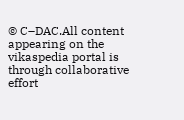© C–DAC.All content appearing on the vikaspedia portal is through collaborative effort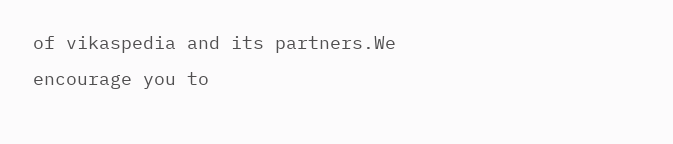of vikaspedia and its partners.We encourage you to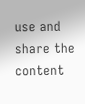use and share the content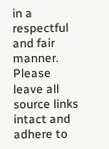in a respectful and fair manner. Please leave all source links intact and adhere to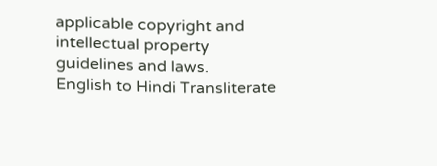applicable copyright and intellectual property guidelines and laws.
English to Hindi Transliterate